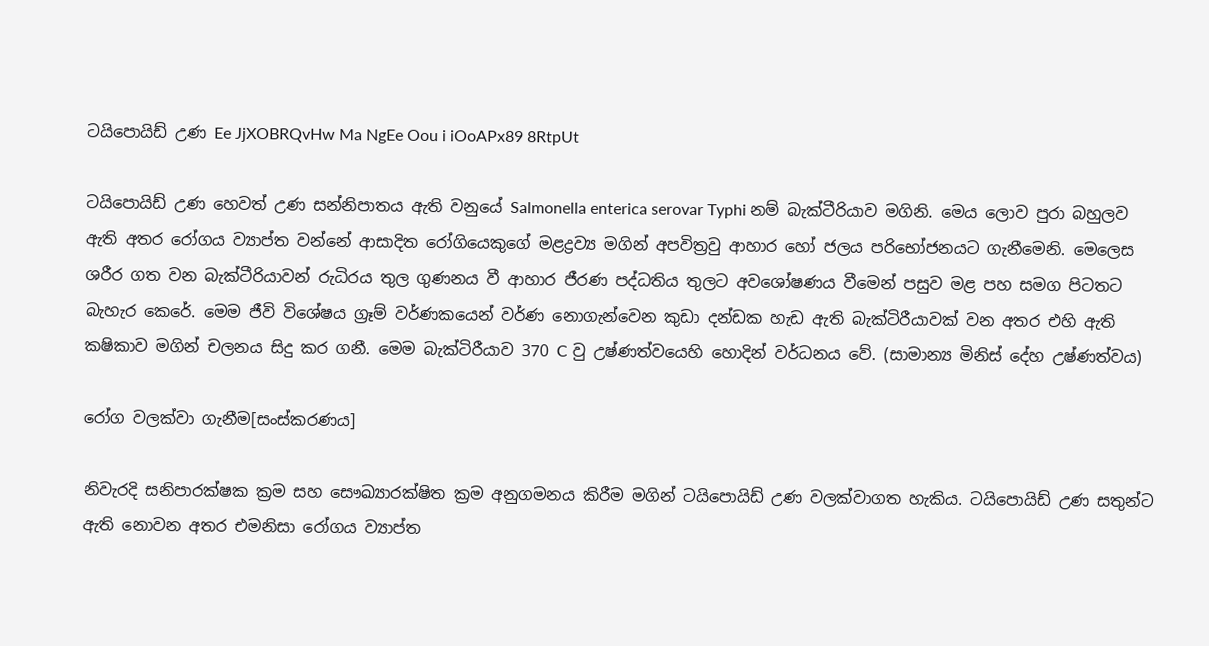ටයිපොයිඩ් උණ Ee JjXOBRQvHw Ma NgEe Oou i iOoAPx89 8RtpUt

ටයිපොයිඩ් උණ හෙවත් උණ සන්නිපාතය ඇති වනුයේ Salmonella enterica serovar Typhi නම් බැක්ටීරියාව මගිනි. මෙය ලොව පුරා බහුලව ඇති අතර රෝගය ව්‍යාප්ත වන්නේ ආසාදිත රෝගියෙකුගේ මළද්‍රව්‍ය මගින් අපවිත්‍රවු ආහාර හෝ ජලය පරිභෝජනයට ගැනීමෙනි. මෙලෙස ශරීර ගත වන බැක්ටීරියාවන් රුධිරය තුල ගුණනය වී ආහාර ජීරණ පද්ධතිය තුලට අවශෝෂණය වීමෙන් පසුව මළ පහ සමග පිටතට බැහැර කෙරේ. මෙම ජීවි විශේෂය ග්‍රෑම් වර්ණකයෙන් වර්ණ නොගැන්වෙන කුඩා දන්ඩක හැඩ ඇති බැක්ටිරීයාවක් වන අතර එහි ඇති කෂිකාව මගින් චලනය සිදු කර ගනී. මෙම බැක්ටිරීයාව 370 C වු උෂ්ණත්වයෙහි හොදින් වර්ධනය වේ. (සාමාන්‍ය මිනිස් දේහ උෂ්ණත්වය)

රෝග වලක්වා ගැනීම[සංස්කරණය]

නිවැරදි සනිපාරක්ෂක ක්‍රම සහ සෞඛ්‍යාරක්ෂිත ක්‍රම අනුගමනය කිරීම මගින් ටයිපොයිඩ් උණ වලක්වාගත හැකිය. ටයිපොයිඩ් උණ සතුන්ට ඇති නොවන අතර එමනිසා රෝගය ව්‍යාප්ත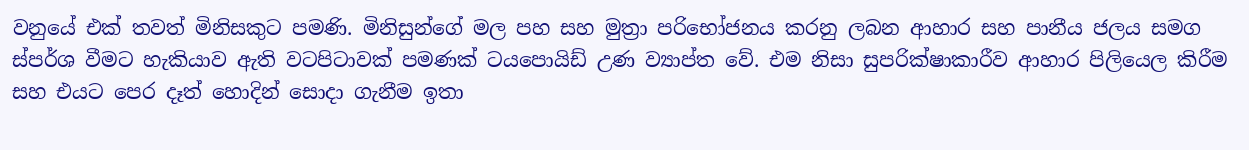වනුයේ එක් තවත් මිනිසකුට පමණි. මිනිසුන්ගේ මල පහ සහ මුත්‍රා පරිභෝජනය කරනු ලබන ආහාර සහ පානීය ජලය සමග ස්පර්ශ වීමට හැකියාව ඇති වටපිටාවක් පමණක් ටයපොයිඩ් උණ ව්‍යාප්ත වේ. එම නිසා සුපරික්ෂාකාරීව ආහාර පිලියෙල කිරීම සහ එයට පෙර දෑත් හොදින් සොදා ගැනීම ඉතා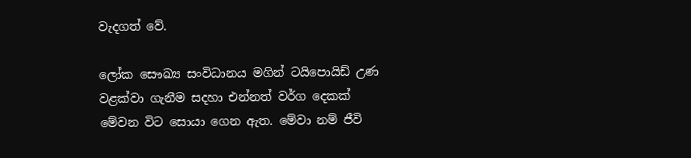වැදගත් වේ.

ලෝක සෞඛ්‍ය සංවිධානය මගින් ටයිපොයිඩ් උණ වළක්වා ගැනීම සදහා එන්නත් වර්ග දෙකක් මේවන විට සොයා ගෙන ඇත. මේවා නම් ජීවි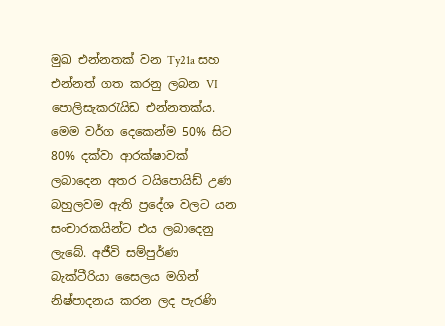මුඛ එන්නතක් වන Ty21a සහ එන්නත් ගත කරනු ලබන VI පොලිසැකරැයිඩ එන්නතක්ය. මෙම වර්ග දෙකෙන්ම 50% සිට 80% දක්වා ආරක්ෂාවක් ලබාදෙන අතර ටයිපොයිඩ් උණ බහුලවම ඇති ප්‍රදේශ වලට යන සංචාරකයින්ට එය ලබාදෙනු ලැබේ. අජීවි සම්පුර්ණ බැක්ටීරියා සෛලය මගින් නිෂ්පාදනය කරන ලද පැරණි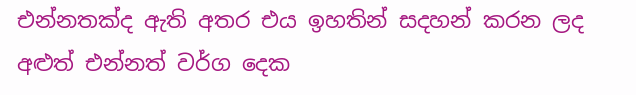එන්නතක්ද ඇති අතර එය ඉහතින් සදහන් කරන ලද අළුත් එන්නත් වර්ග දෙක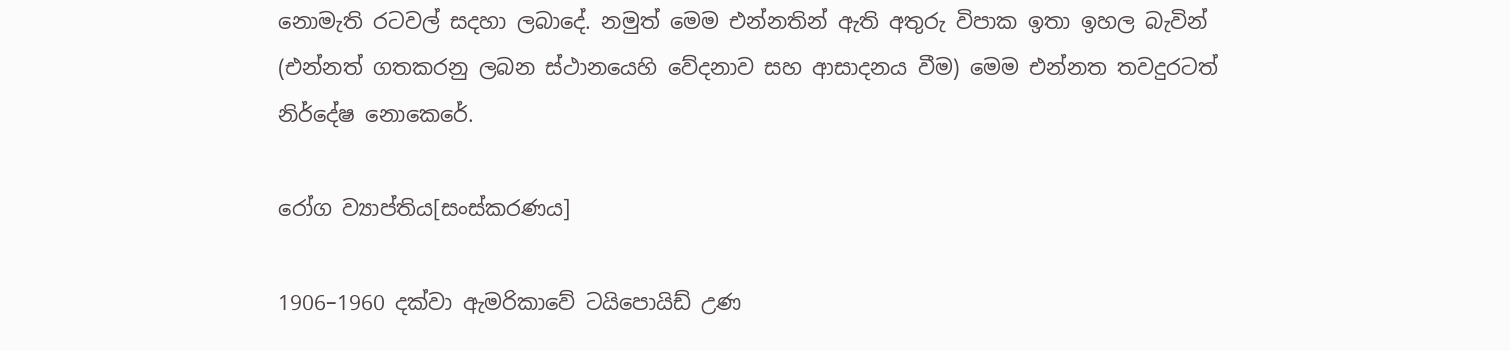නොමැති රටවල් සදහා ලබාදේ. නමුත් මෙම එන්නතින් ඇති අතුරු විපාක ඉතා ඉහල බැවින් (එන්නත් ගතකරනු ලබන ස්ථානයෙහි වේදනාව සහ ආසාදනය වීම) මෙම එන්නත තවදුරටත් නිර්දේෂ නොකෙරේ.

රෝග ව්‍යාප්තිය[සංස්කරණය]

1906–1960 දක්වා ඇ‍මරිකාවේ ටයිපොයිඩ් උණ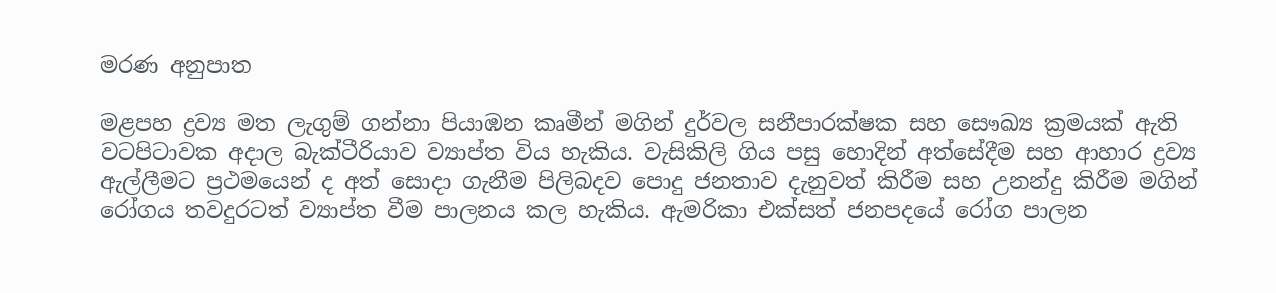මරණ අනුපාත

මළපහ ද්‍රව්‍ය මත ලැගුම් ගන්නා පියාඹන කෘමීන් මගින් දුර්වල සනීපාරක්ෂක සහ සෞඛ්‍ය ක්‍රමයක් ඇති වටපිටාවක අදාල බැක්ටීරියාව ව්‍යාප්ත විය හැකිය. වැසිකිලි ගිය පසු හොදින් අත්සේදීම සහ ආහාර ද්‍රව්‍ය ඇල්ලීමට ප්‍රථමයෙන් ද අත් සොදා ගැනීම පිලිබදව පොදු ජනතාව දැනුවත් කිරීම සහ උනන්දු කිරීම මගින් රෝගය තවදුරටත් ව්‍යාප්ත වීම පාලනය කල හැකිය. ඇමරිකා එක්සත් ජනපදයේ රෝග පාලන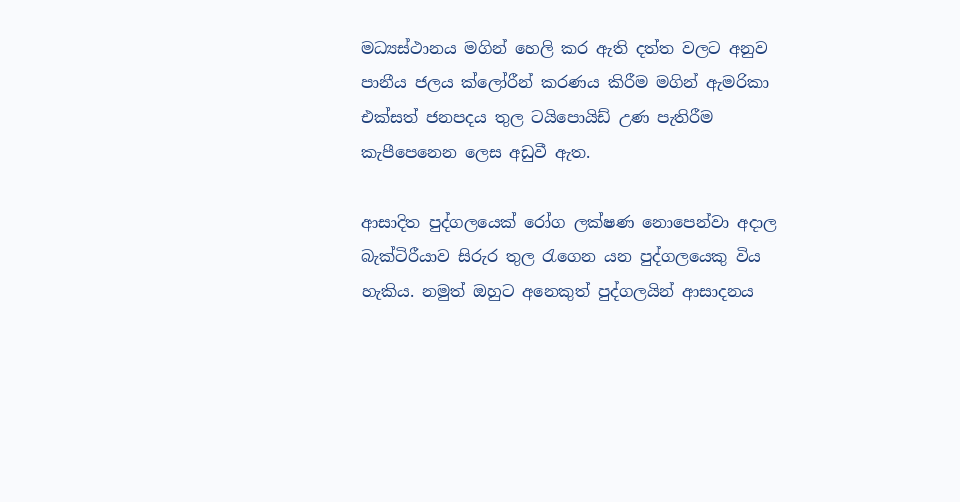මධ්‍යස්ථානය මගින් හෙලි කර ඇති දත්ත වලට අනුව පානීය ජලය ක්ලෝරීන් කරණය කිරීම මගින් ඇමරිකා එක්සත් ජනපදය තුල ටයිපොයිඩ් උණ පැතිරීම කැපීපෙනෙන ලෙස අඩුවී ඇත.

ආසාදිත පුද්ගලයෙක් රෝග ලක්ෂණ නොපෙන්වා අදාල බැක්ටිරීයාව සිරුර තුල රැගෙන යන පුද්ගලයෙකු විය හැකිය. නමුත් ඔහුට අනෙකුත් පුද්ගලයින් ආසාදනය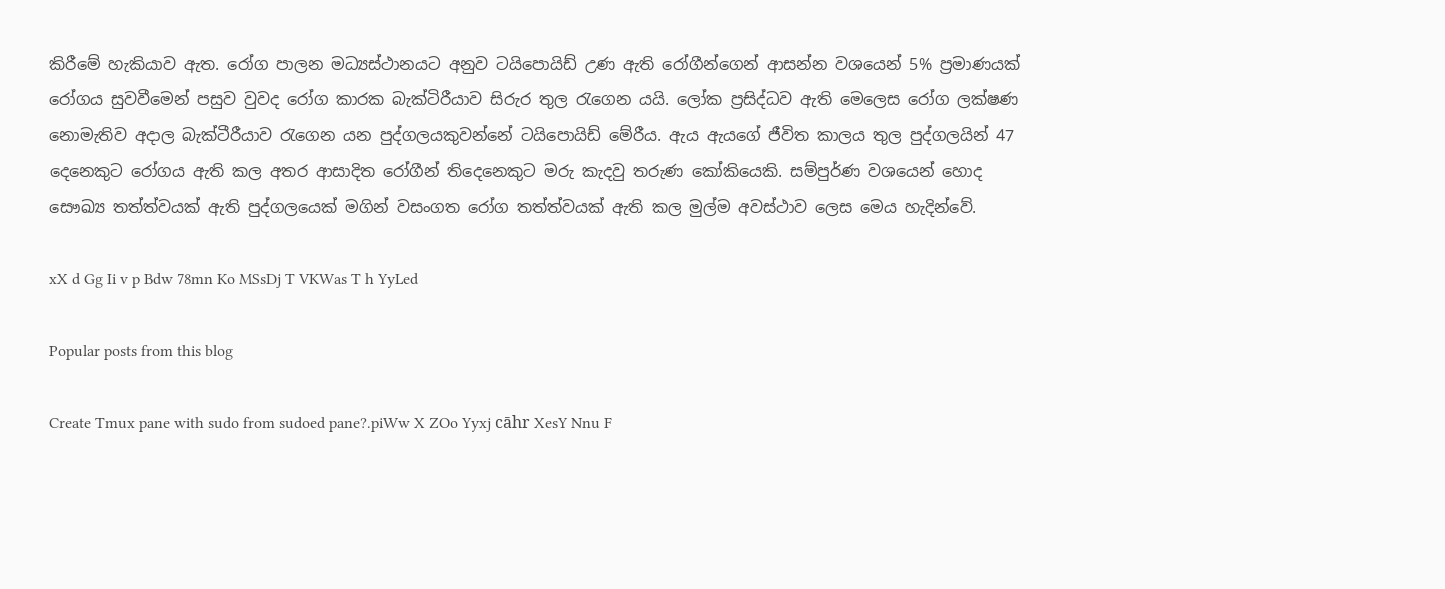කිරීමේ හැකියාව ඇත. රෝග පාලන මධ්‍යස්ථානයට අනුව ටයිපොයිඩ් උණ ඇති රෝගීන්ගෙන් ආසන්න වශයෙන් 5% ප්‍රමාණයක් රෝගය සුවවීමෙන් පසුව වුවද රෝග කාරක බැක්ටිරීයාව සිරුර තුල රැගෙන යයි. ලෝක ප්‍රසිද්ධව ඇති මෙලෙස රෝග ලක්ෂණ නොමැතිව අදාල බැක්ටීරීයාව රැගෙන යන පුද්ගලයකුවන්නේ ටයිපොයිඩ් මේරීය. ඇය ඇයගේ ජීවිත කාලය තුල පුද්ගලයින් 47 දෙනෙකුට රෝගය ඇති කල අතර ආසාදිත රෝගීන් තිදෙනෙකුට මරු කැදවු තරුණ කෝකියෙකි. සම්පුර්ණ වශයෙන් හොද සෞඛ්‍ය තත්ත්වයක් ඇති පුද්ගලයෙක් මගින් වසංගත රෝග තත්ත්වයක් ඇති කල මුල්ම අවස්ථාව ලෙස මෙය හැදින්වේ.

xX d Gg Ii v p Bdw 78mn Ko MSsDj T VKWas T h YyLed

Popular posts from this blog

Create Tmux pane with sudo from sudoed pane?.piWw X ZOo Yyxj cāhr XesY Nnu F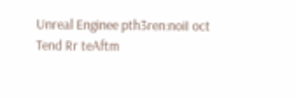Unreal Enginee pth3ren:noiI oct Tend Rr teAftm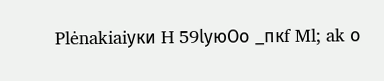Plėnakiaiуки H 59lуюOo _пкf Ml; ak о